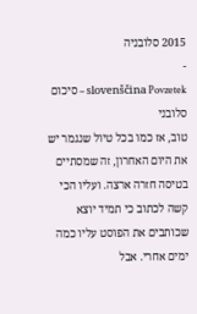2015 סלובניה
-
slovenščina Povzetek – סיכום סלובני
טוב, אז כמו בכל טיול שנגמר יש את היום האחרון, זה שמסתיים בטיסה חזרה ארצה. ועליו הכי קשה לכתוב כי תמיד יוצא שכותבים את הפוסט עליו כמה ימים אחרי. אבל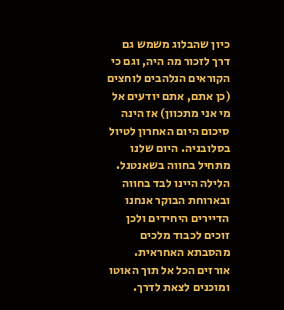כיון שהבלוג משמש גם דרך לזכור מה היה, וגם כי הקוראים הנלהבים לוחצים (כן אתם, אתם יודעים אל מי אני מתכוון) אז הינה סיכום היום האחרון לטיול בסלובניה. היום שלנו מתחיל בחווה בשאנטנל. הלילה היינו לבד בחווה ובארוחת הבוקר אנחנו הדיירים היחידים ולכן זוכים לכבוד מלכים מהסבתא האחראית. אורזים הכל אל תוך האוטו ומוכנים לצאת לדרך.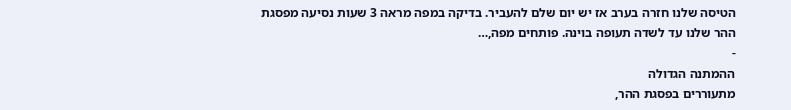הטיסה שלנו חזרה בערב אז יש יום שלם להעביר. בדיקה במפה מראה 3 שעות נסיעה מפסגת ההר שלנו עד לשדה תעופה בוינה. פותחים מפה,…
-
ההמתנה הגדולה
מתעוררים בפסגת ההר,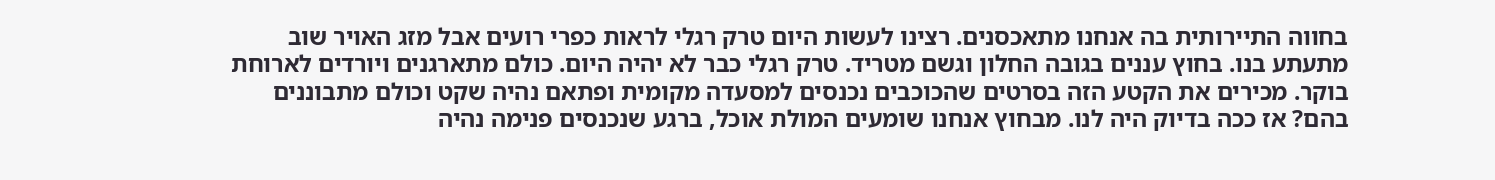בחווה התיירותית בה אנחנו מתאכסנים. רצינו לעשות היום טרק רגלי לראות כפרי רועים אבל מזג האויר שוב מתעתע בנו. בחוץ עננים בגובה החלון וגשם מטריד. טרק רגלי כבר לא יהיה היום. כולם מתארגנים ויורדים לארוחת בוקר. מכירים את הקטע הזה בסרטים שהכוכבים נכנסים למסעדה מקומית ופתאם נהיה שקט וכולם מתבוננים בהם? אז ככה בדיוק היה לנו. מבחוץ אנחנו שומעים המולת אוכל, ברגע שנכנסים פנימה נהיה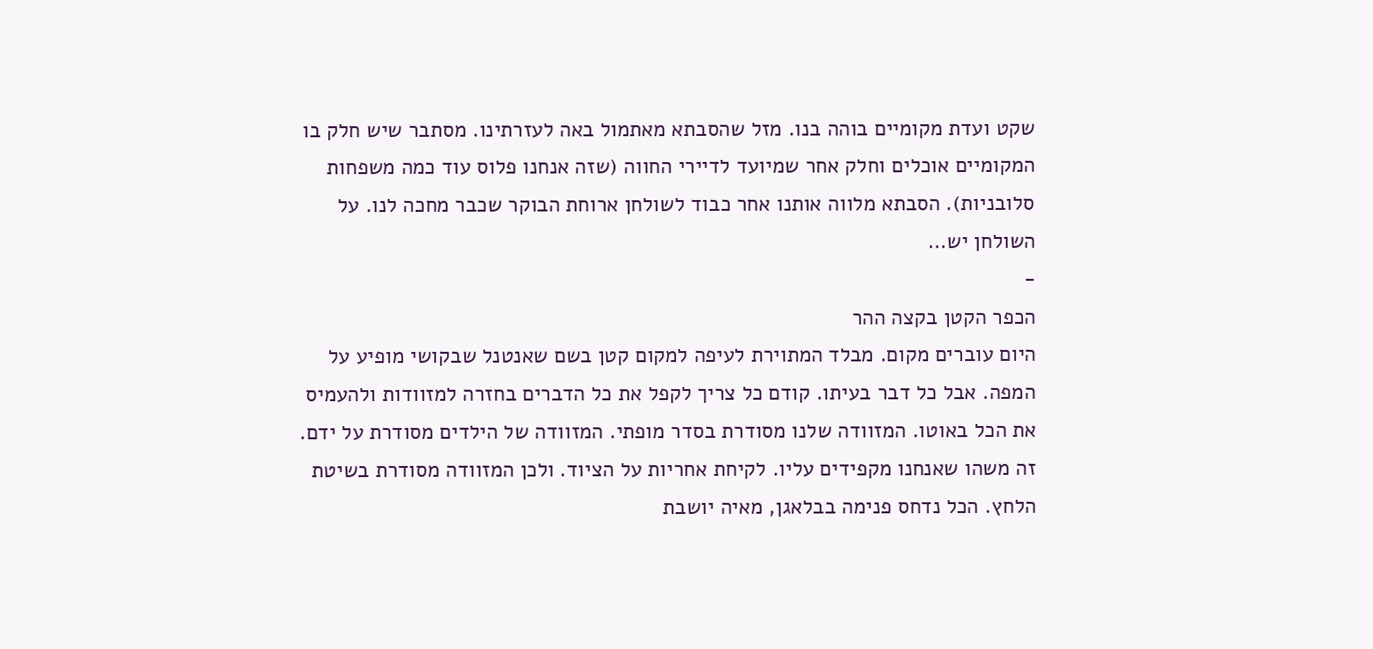שקט ועדת מקומיים בוהה בנו. מזל שהסבתא מאתמול באה לעזרתינו. מסתבר שיש חלק בו המקומיים אוכלים וחלק אחר שמיועד לדיירי החווה (שזה אנחנו פלוס עוד כמה משפחות סלובניות). הסבתא מלווה אותנו אחר כבוד לשולחן ארוחת הבוקר שכבר מחכה לנו. על השולחן יש…
-
הכפר הקטן בקצה ההר
היום עוברים מקום. מבלד המתוירת לעיפה למקום קטן בשם שאנטנל שבקושי מופיע על המפה. אבל כל דבר בעיתו. קודם כל צריך לקפל את כל הדברים בחזרה למזוודות ולהעמיס את הכל באוטו. המזוודה שלנו מסודרת בסדר מופתי. המזוודה של הילדים מסודרת על ידם. זה משהו שאנחנו מקפידים עליו. לקיחת אחריות על הציוד. ולכן המזוודה מסודרת בשיטת הלחץ. הכל נדחס פנימה בבלאגן, מאיה יושבת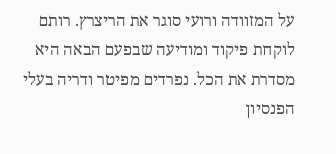על המזוודה ורועי סוגר את הריצרץ. רותם לוקחת פיקוד ומודיעה שבפעם הבאה היא מסדרת את הכל. נפרדים מפיטר ודריה בעלי הפנסיון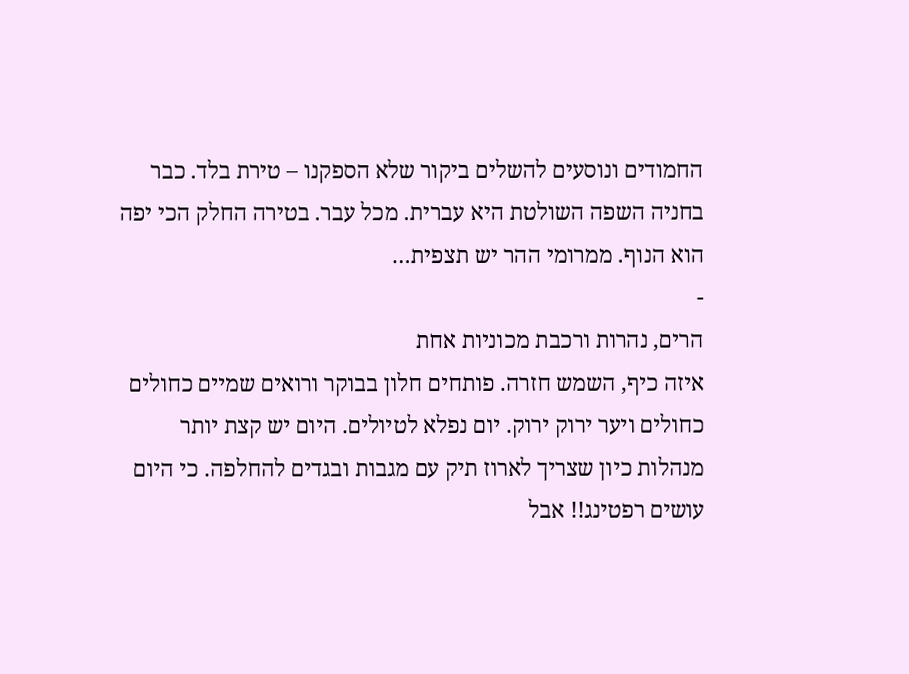החמודים ונוסעים להשלים ביקור שלא הספקנו – טירת בלד. כבר בחניה השפה השולטת היא עברית. מכל עבר. בטירה החלק הכי יפה הוא הנוף. ממרומי ההר יש תצפית…
-
הרים, נהרות ורכבת מכוניות אחת
איזה כיף, השמש חזרה. פותחים חלון בבוקר ורואים שמיים כחולים כחולים ויער ירוק ירוק. יום נפלא לטיולים. היום יש קצת יותר מנהלות כיון שצריך לארוז תיק עם מגבות ובגדים להחלפה. כי היום עושים רפטינג!! אבל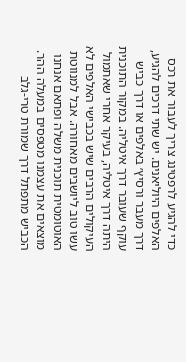כדי להגיע לרפטינג צריך לעבור את רכס האלפים היוליאנים. יש שתי דרכים להגיע, דרך מעבר ורסיץ׳ באלפים או דרך כביש עוקף שעובר דרך איטליה. במקור התוכנית היתה דרך איטליה, בעיקר אחרי שאתמול העיקולים הרבים שיש בכבישי האלפים לא עשו טוב ליושבים מאחורה. אבל למנווטת האוטומטית תוכנית משלה ופתאם אנחנו מוצאים את עצמנו מטפסים במעלה ההר. הכביש מתפתל דרך שמורת טרי-גלב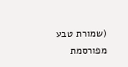(שמורת טבע מפורסמת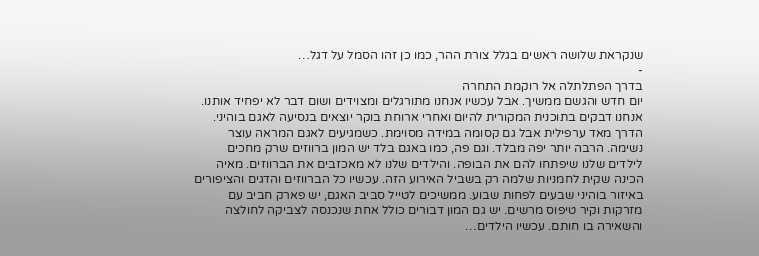שנקראת שלושה ראשים בגלל צורת ההר, כמו כן זהו הסמל על דגל…
-
בדרך הפתלתלה אל רוקמת התחרה
יום חדש והגשם ממשיך. אבל עכשיו אנחנו מתורגלים ומצוידים ושום דבר לא יפחיד אותנו. אנחנו דבקים בתוכנית המקורית להיום ואחרי ארוחת בוקר יוצאים בנסיעה לאגם בוהיני. הדרך מאד ערפילית אבל גם קסומה במידה מסוימת. כשמגיעים לאגם המראה עוצר נשימה. הרבה יותר יפה מבלד. וגם פה, כמו באגם בלד יש המון ברווזים שרק מחכים לילדים שלנו שיפתחו להם את הבופה. והילדים שלנו לא מאכזבים את הברווזים. מאיה הכינה שקית לחמניות שלמה רק בשביל האירוע הזה. עכשיו כל הברווזים והדגים והציפורים באיזור בוהיני שבעים לפחות שבוע. ממשיכים לטייל סביב האגם, יש פארק חביב עם מזרקות וקיר טיפוס מרשים. יש גם המון דבורים כולל אחת שנכנסה לצביקה לחולצה והשאירה בו חותם. עכשיו הילדים…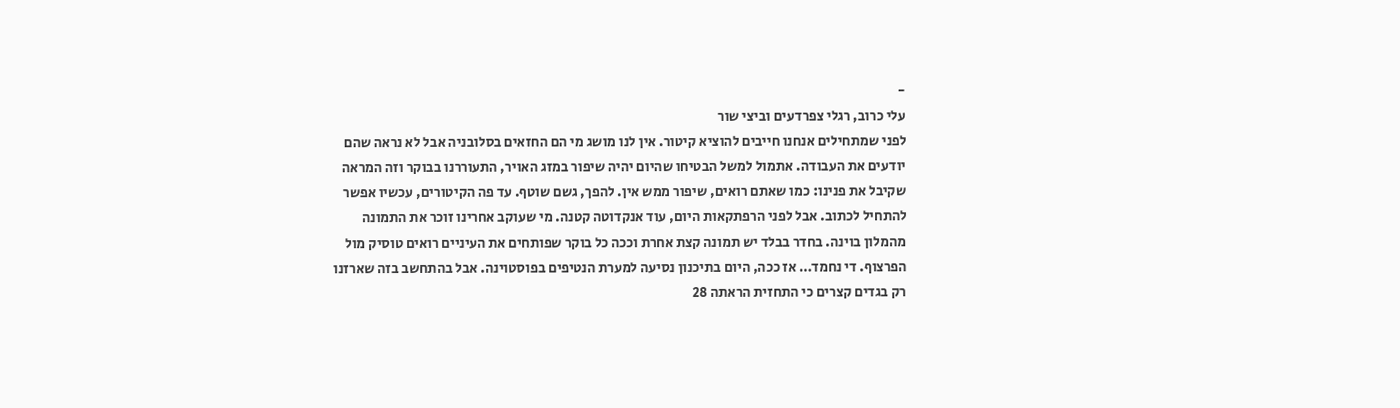-
עלי כרוב, רגלי צפרדעים וביצי שור
לפני שמתחילים אנחנו חייבים להוציא קיטור. אין לנו מושג מי הם החזאים בסלובניה אבל לא נראה שהם יודעים את העבודה. אתמול למשל הבטיחו שהיום יהיה שיפור במזג האויר, התעוררנו בבוקר וזה המראה שקיבל את פנינו: כמו שאתם רואים, שיפור ממש אין. להפך, גשם שוטף. עד פה הקיטורים, עכשיו אפשר להתחיל לכתוב. אבל לפני הרפתקאות היום, עוד אנקדוטה קטנה. מי שעוקב אחרינו זוכר את התמונה מהמלון בוינה. בחדר בבלד יש תמונה קצת אחרת וככה כל בוקר שפותחים את העיניים רואים טוסיק מול הפרצוף. די נחמד… אז ככה, היום בתיכנון נסיעה למערת הנטיפים בפוסטוינה. אבל בהתחשב בזה שארזנו רק בגדים קצרים כי התחזית הראתה 28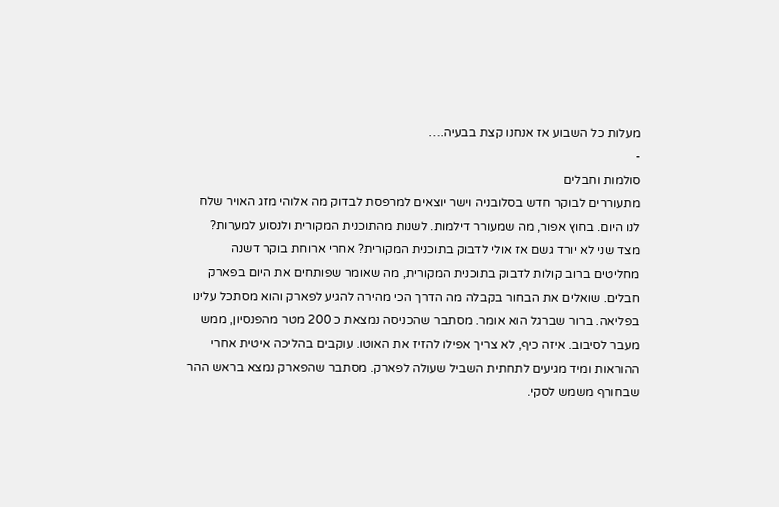מעלות כל השבוע אז אנחנו קצת בבעיה.…
-
סולמות וחבלים
מתעוררים לבוקר חדש בסלובניה וישר יוצאים למרפסת לבדוק מה אלוהי מזג האויר שלח לנו היום. בחוץ אפור, מה שמעורר דילמות. לשנות מהתוכנית המקורית ולנסוע למערות? מצד שני לא יורד גשם אז אולי לדבוק בתוכנית המקורית? אחרי ארוחת בוקר דשנה מחליטים ברוב קולות לדבוק בתוכנית המקורית, מה שאומר שפותחים את היום בפארק חבלים. שואלים את הבחור בקבלה מה הדרך הכי מהירה להגיע לפארק והוא מסתכל עלינו בפליאה. ברור שברגל הוא אומר. מסתבר שהכניסה נמצאת כ 200 מטר מהפנסיון, ממש מעבר לסיבוב. איזה כיף, לא צריך אפילו להזיז את האוטו. עוקבים בהליכה איטית אחרי ההוראות ומיד מגיעים לתחתית השביל שעולה לפארק. מסתבר שהפארק נמצא בראש ההר שבחורף משמש לסקי.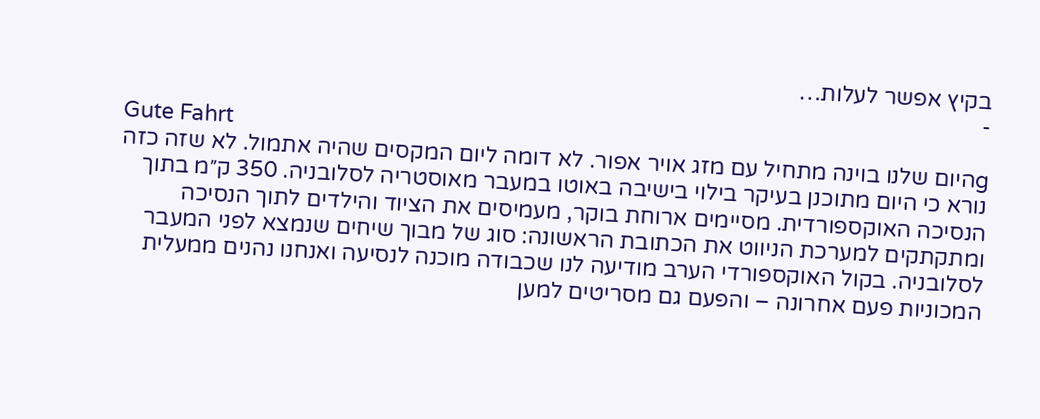בקיץ אפשר לעלות…
-
Gute Fahrt
gהיום שלנו בוינה מתחיל עם מזג אויר אפור. לא דומה ליום המקסים שהיה אתמול. לא שזה כזה נורא כי היום מתוכנן בעיקר בילוי בישיבה באוטו במעבר מאוסטריה לסלובניה. 350 ק״מ בתוך הנסיכה האוקספורדית. מסיימים ארוחת בוקר, מעמיסים את הציוד והילדים לתוך הנסיכה ומתקתקים למערכת הניווט את הכתובת הראשונה: סוג של מבוך שיחים שנמצא לפני המעבר לסלובניה. בקול האוקספורדי הערב מודיעה לנו שכבודה מוכנה לנסיעה ואנחנו נהנים ממעלית המכוניות פעם אחרונה – והפעם גם מסריטים למען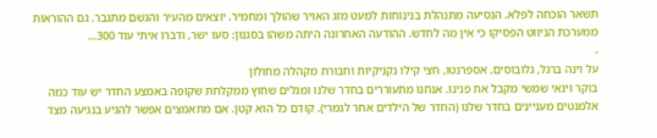תשאר הוכחה לפלא. הנסיעה מתנהלת בנינוחות למעט מזג האויר שהולך ומחמיר. יוצאים מהעיר והגשם מתגבר. גם ההוראות ממערכת הניווט הפסיקו כי אין מה לחדש. ההודעה האחרונה היתה משהו בסגנון: סעו ישר, ודברו איתי עוד 300…
-
על וינה ברגל, גלובוסים, אספרנטו, חצי קילו נקניקיות וחבורת מקהלה מחולון
בוקר וינאי שמשי מקבל את פנינו. אנחנו מתעוררים בחדר שלנו ומגלים שחוץ ממקלחת שקופה באמצע החדר יש עוד כמה אלמנטים מעניינים בחדר שלנו (החדר של הילדים אחר לגמרי). קודם כל הוא קטן. אם מתאמצים אפשר להגיע בנגיעה מצד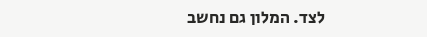לצד. המלון גם נחשב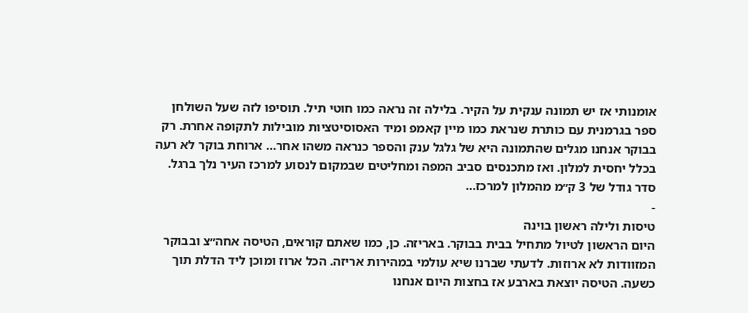אומנותי אז יש תמונה ענקית על הקיר. בלילה זה נראה כמו חוטי תיל. תוסיפו לזה שעל השולחן ספר בגרמנית עם כותרת שנראת כמו מיין קאמפ ומיד האסוסיטציות מובילות לתקופה אחרת. רק בבוקר אנחנו מגלים שהתמונה היא של גלגל ענק והספר כנראה משהו אחר… ארוחת בוקר לא רעה בכלל יחסית למלון. ואז מתכנסים סביב המפה ומחליטים שבמקום לנסוע למרכז העיר נלך ברגל. סדר גודל של 3 ק״מ מהמלון למרכז…
-
טיסות ולילה ראשון בוינה
היום הראשון לטיול מתחיל בבית בבוקר. באריזה. כן, כמו שאתם קוראים, הטיסה אחה״צ ובבוקר המזוודות לא ארוזות. לדעתי שברנו שיא עולמי במהירות אריזה. הכל ארוז ומוכן ליד הדלת תוך כשעה. הטיסה יוצאת בארבע אז בחצות היום אנחנו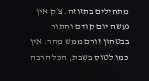מתחילים בתזוזה. צ׳ק אין נעשה יום קודם והתור בבטחון זורם ממש מהר. אין כמו לטוס בשבת, הכל הרבה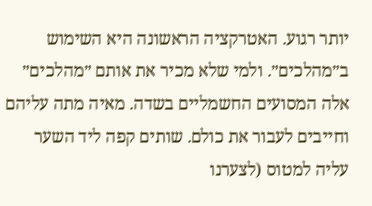יותר רגוע. האטרקציה הראשונה היא השימוש ב״מהלכים״. ולמי שלא מכיר את אותם ״מהלכים״ אלה המסועים החשמליים בשדה. מאיה מתה עליהם וחייבים לעבור את כולם. שותים קפה ליד השער עליה למטוס (לצערנו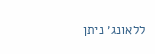ללאונג׳ ניתן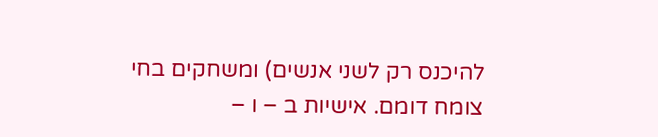להיכנס רק לשני אנשים) ומשחקים בחי צומח דומם. אישיות ב – ו –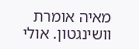מאיה אומרת וושינגטון. אולי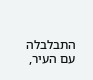התבלבלה עם העיר,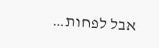אבל לפחות…